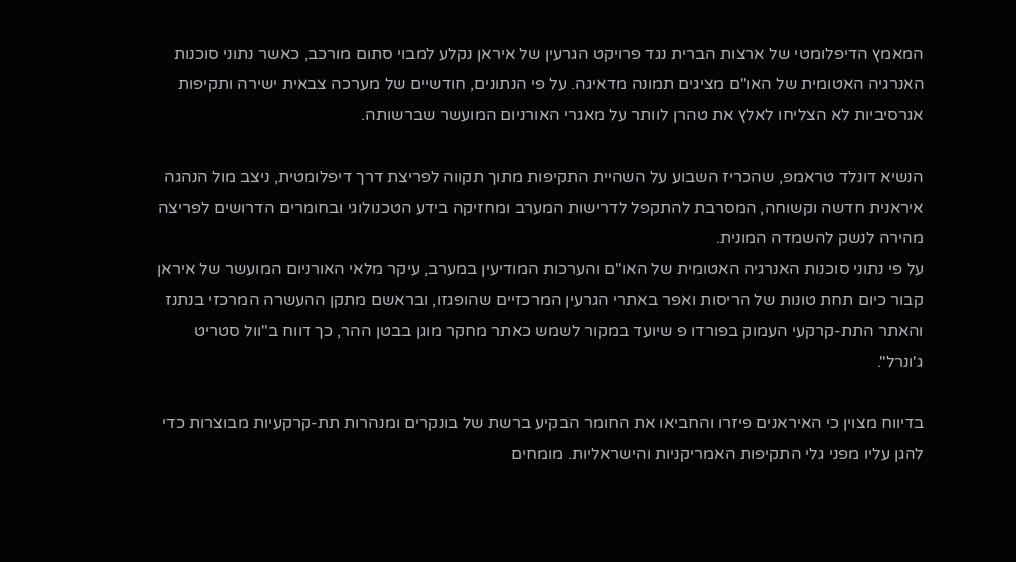המאמץ הדיפלומטי של ארצות הברית נגד פרויקט הגרעין של איראן נקלע למבוי סתום מורכב, כאשר נתוני סוכנות האנרגיה האטומית של האו"ם מציגים תמונה מדאיגה. על פי הנתונים, חודשיים של מערכה צבאית ישירה ותקיפות אגרסיביות לא הצליחו לאלץ את טהרן לוותר על מאגרי האורניום המועשר שברשותה.

הנשיא דונלד טראמפ, שהכריז השבוע על השהיית התקיפות מתוך תקווה לפריצת דרך דיפלומטית, ניצב מול הנהגה איראנית חדשה וקשוחה, המסרבת להתקפל לדרישות המערב ומחזיקה בידע הטכנולוגי ובחומרים הדרושים לפריצה מהירה לנשק להשמדה המונית.
על פי נתוני סוכנות האנרגיה האטומית של האו"ם והערכות המודיעין במערב, עיקר מלאי האורניום המועשר של איראן קבור כיום תחת טונות של הריסות ואפר באתרי הגרעין המרכזיים שהופגזו, ובראשם מתקן ההעשרה המרכזי בנתנז והאתר התת-קרקעי העמוק בפורדו פ שיועד במקור לשמש כאתר מחקר מוגן בבטן ההר, כך דווח ב"וול סטריט ג'ונרל".

בדיווח מצוין כי האיראנים פיזרו והחביאו את החומר הבקיע ברשת של בונקרים ומנהרות תת-קרקעיות מבוצרות כדי להגן עליו מפני גלי התקיפות האמריקניות והישראליות. מומחים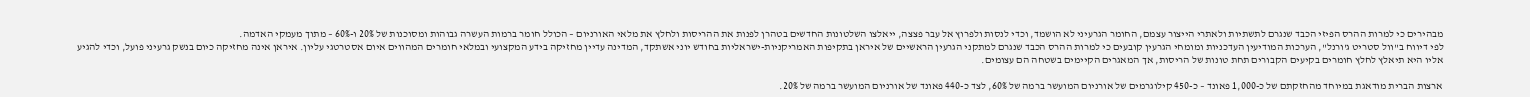מבהירים כי למרות ההרס הפיזי הכבד שנגרם לתשתיות ולאתרי הייצור עצמם, החומר הגרעיני לא הושמד, וכדי לנסות ולפרוץ אל עבר פצצה, ייאלצו השלטונות החדשים בטהרן לפנות את ההריסות ולחלץ את מלאי האורניום – הכולל חומר ברמות העשרה גבוהות ומסוכנות של 20% ו-60% – מתוך מעמקי האדמה.
לפי דיווח ב"וול סטריט ג'ורנל", הערכות המודיעין העדכניות ומומחי הגרעין קובעים כי למרות ההרס הכבד שנגרם למתקני הגרעין הראשיים של איראן בתקיפות האמריקניות-ישראליות בחודש יוני אשתקד, המדינה עדיין מחזיקה בידע המקצועי ובמלאי חומרים המהווים איום אסטרטגי עליון. איראן אינה מחזיקה כיום בנשק גרעיני פועל, וכדי להגיע אליו היא תיאלץ לחלץ חומרים בקיעים הקבורים תחת טונות של הריסות, אך המאגרים הקיימים בשטחה הם עצומים.

ארצות הברית מודאגת במיוחד מהחזקתם של כ-1,000 פאונד – כ-450 קילוגרמים של אורניום המועשר ברמה של 60%, לצד כ-440 פאונד של אורניום המועשר ברמה של 20%.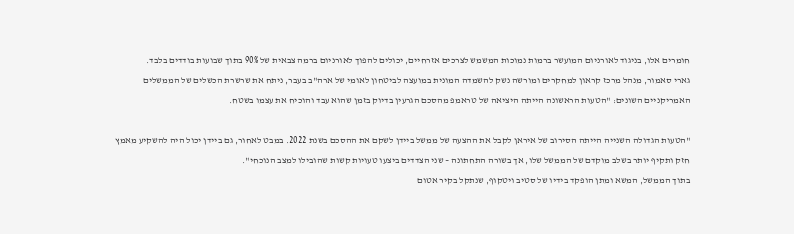חומרים אלו, בניגוד לאורניום המועשר ברמות נמוכות המשמש לצרכים אזרחיים, יכולים להפוך לאורניום ברמה צבאית של 90% בתוך שבועות בודדים בלבד.
גארי סאמור, מנהל מרכז קראון למחקרים ומורשה נשק להשמדה המונית במועצה לביטחון לאומי של ארה"ב בעבר, ניתח את שרשרת הכשלים של הממשלים האמריקניים השונים: "הטעות הראשונה הייתה היציאה של טראמפ מהסכם הגרעין בדיוק בזמן שהוא עבד והוכיח את עצמו בשטח.

"הטעות הגדולה השנייה הייתה הסירוב של איראן לקבל את ההצעה של ממשל ביידן לשקם את ההסכם בשנת 2022. במבט לאחור, גם ביידן יכול היה להשקיע מאמץ חזק ותקיף יותר בשלב מוקדם של הממשל שלו, אך בשורה התחתונה – שני הצדדים ביצעו טעויות קשות שהובילו למצב הנוכחי".
בתוך הממשל, המשא ומתן הופקד בידיו של סטיב ויטקוף, שנתקל בקיר אטום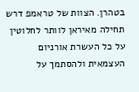בטהרן. הצוות של טראמפ דרש תחילה מאיראן לוותר לחלוטין על כל העשרת אורניום העצמאית ולהסתמך על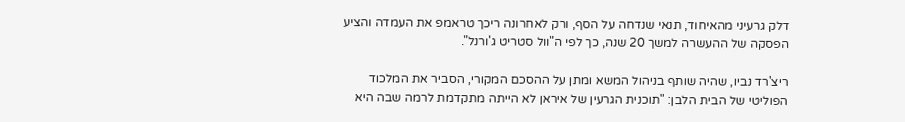דלק גרעיני מהאיחוד, תנאי שנדחה על הסף, ורק לאחרונה ריכך טראמפ את העמדה והציע הפסקה של ההעשרה למשך 20 שנה, כך לפי ה"וול סטריט ג'ורנל".

ריצ'רד נביו, שהיה שותף בניהול המשא ומתן על ההסכם המקורי, הסביר את המלכוד הפוליטי של הבית הלבן: "תוכנית הגרעין של איראן לא הייתה מתקדמת לרמה שבה היא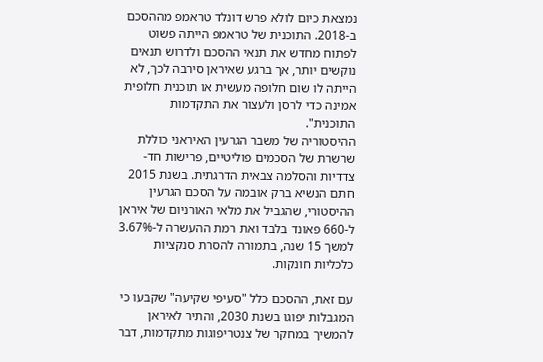נמצאת כיום לולא פרש דונלד טראמפ מההסכם ב-2018. התוכנית של טראמפ הייתה פשוט לפתוח מחדש את תנאי ההסכם ולדרוש תנאים נוקשים יותר, אך ברגע שאיראן סירבה לכך, לא הייתה לו שום חלופה מעשית או תוכנית חלופית אמינה כדי לרסן ולעצור את התקדמות התוכנית".
ההיסטוריה של משבר הגרעין האיראני כוללת שרשרת של הסכמים פוליטיים, פרישות חד-צדדיות והסלמה צבאית הדרגתית. בשנת 2015 חתם הנשיא ברק אובמה על הסכם הגרעין ההיסטורי, שהגביל את מלאי האורניום של איראן ל-660 פאונד בלבד ואת רמת ההעשרה ל-3.67% למשך 15 שנה, בתמורה להסרת סנקציות כלכליות חונקות.

עם זאת, ההסכם כלל "סעיפי שקיעה" שקבעו כי המגבלות יפוגו בשנת 2030, והתיר לאיראן להמשיך במחקר של צנטריפוגות מתקדמות, דבר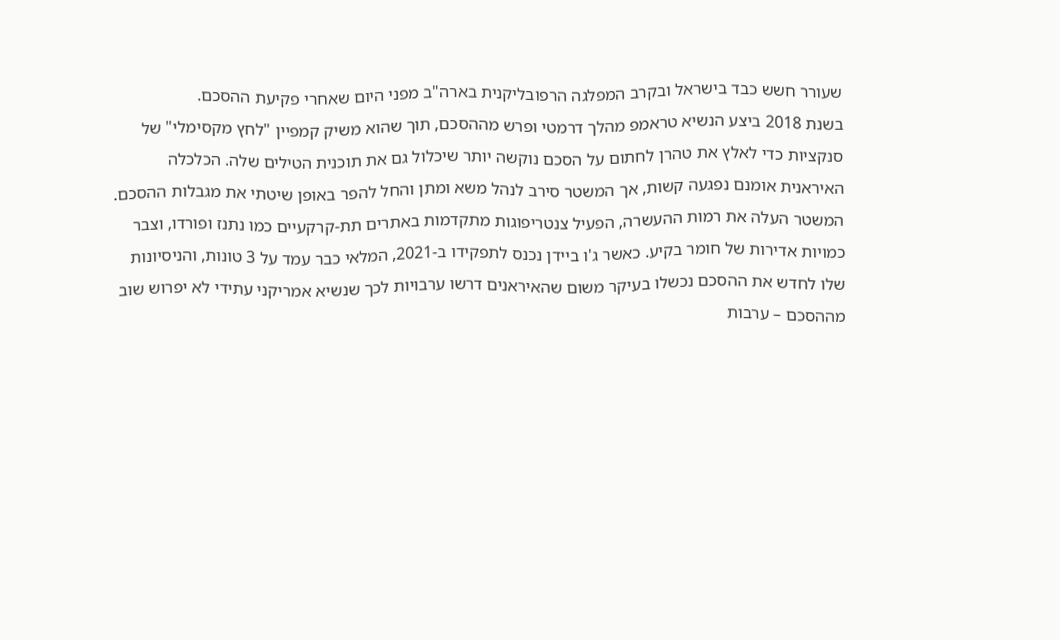שעורר חשש כבד בישראל ובקרב המפלגה הרפובליקנית בארה"ב מפני היום שאחרי פקיעת ההסכם.
בשנת 2018 ביצע הנשיא טראמפ מהלך דרמטי ופרש מההסכם, תוך שהוא משיק קמפיין "לחץ מקסימלי" של סנקציות כדי לאלץ את טהרן לחתום על הסכם נוקשה יותר שיכלול גם את תוכנית הטילים שלה. הכלכלה האיראנית אומנם נפגעה קשות, אך המשטר סירב לנהל משא ומתן והחל להפר באופן שיטתי את מגבלות ההסכם.
המשטר העלה את רמות ההעשרה, הפעיל צנטריפוגות מתקדמות באתרים תת-קרקעיים כמו נתנז ופורדו, וצבר כמויות אדירות של חומר בקיע. כאשר ג'ו ביידן נכנס לתפקידו ב-2021, המלאי כבר עמד על 3 טונות, והניסיונות שלו לחדש את ההסכם נכשלו בעיקר משום שהאיראנים דרשו ערבויות לכך שנשיא אמריקני עתידי לא יפרוש שוב מההסכם – ערבות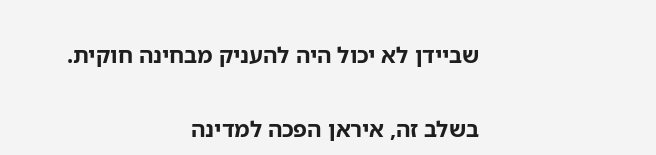שביידן לא יכול היה להעניק מבחינה חוקית.

בשלב זה, איראן הפכה למדינה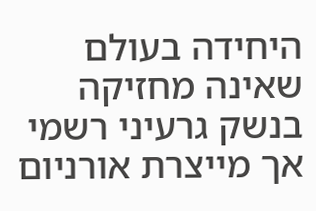היחידה בעולם שאינה מחזיקה בנשק גרעיני רשמי אך מייצרת אורניום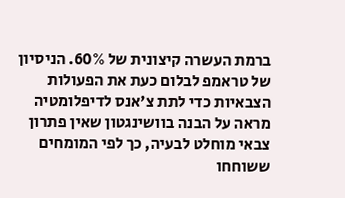ברמת העשרה קיצונית של 60%. הניסיון של טראמפ לבלום כעת את הפעולות הצבאיות כדי לתת צ'אנס לדיפלומטיה מראה על הבנה בוושינגטון שאין פתרון צבאי מוחלט לבעיה, כך לפי המומחים ששוחחו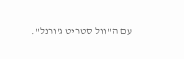עם ה"וול סטריט ג'ורנל".